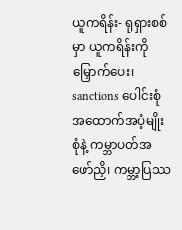ယူကရိန်း- ရုရှားစစ်မှာ ယူကရိန်းကိုမြှောက်ပေး၊ sanctions ပေါင်းစုံ အထောက်အပံ့မျိုးစုံနဲ့ ကမ္ဘာပတ်အဖော်ညှိ၊ ကမ္ဘာ့ပြဿ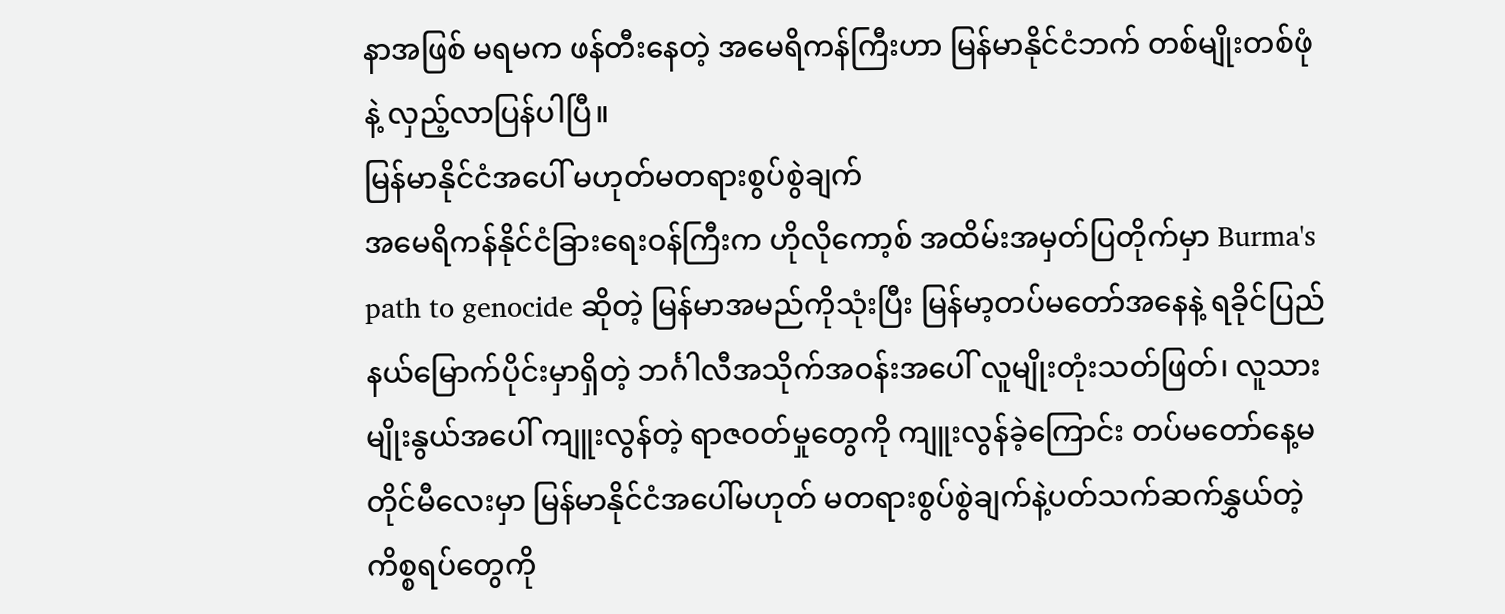နာအဖြစ် မရမက ဖန်တီးနေတဲ့ အမေရိကန်ကြီးဟာ မြန်မာနိုင်ငံဘက် တစ်မျိုးတစ်ဖုံနဲ့ လှည့်လာပြန်ပါပြီ။
မြန်မာနိုင်ငံအပေါ် မဟုတ်မတရားစွပ်စွဲချက်
အမေရိကန်နိုင်ငံခြားရေးဝန်ကြီးက ဟိုလိုကော့စ် အထိမ်းအမှတ်ပြတိုက်မှာ Burma's path to genocide ဆိုတဲ့ မြန်မာအမည်ကိုသုံးပြီး မြန်မာ့တပ်မတော်အနေနဲ့ ရခိုင်ပြည်နယ်မြောက်ပိုင်းမှာရှိတဲ့ ဘင်္ဂါလီအသိုက်အဝန်းအပေါ် လူမျိုးတုံးသတ်ဖြတ်၊ လူသားမျိုးနွယ်အပေါ် ကျူးလွန်တဲ့ ရာဇဝတ်မှုတွေကို ကျူးလွန်ခဲ့ကြောင်း တပ်မတော်နေ့မတိုင်မီလေးမှာ မြန်မာနိုင်ငံအပေါ်မဟုတ် မတရားစွပ်စွဲချက်နဲ့ပတ်သက်ဆက်နွှယ်တဲ့ ကိစ္စရပ်တွေကို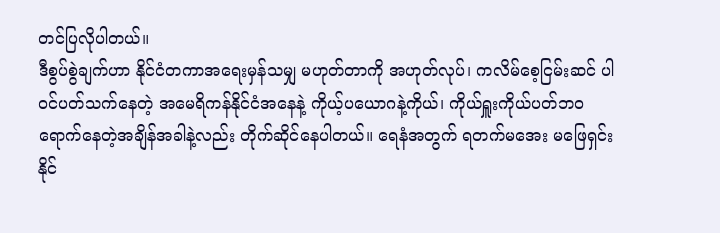တင်ပြလိုပါတယ်။
ဒီစွပ်စွဲချက်ဟာ နိုင်ငံတကာအရေးမှန်သမျှ မဟုတ်တာကို အဟုတ်လုပ်၊ ကလိမ်စေ့ငြမ်းဆင် ပါဝင်ပတ်သက်နေတဲ့ အမေရိကန်နိုင်ငံအနေနဲ့ ကိုယ့်ပယောဂနဲ့ကိုယ်၊ ကိုယ်ရှူးကိုယ်ပတ်ဘဝ ရောက်နေတဲ့အချိန်အခါနဲ့လည်း တိုက်ဆိုင်နေပါတယ်။ ရေနံအတွက် ရတက်မအေး မဖြေရှင်းနိုင်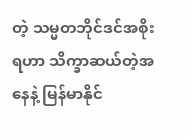တဲ့ သမ္မတဘိုင်ဒင်အစိုးရဟာ သိက္ခာဆယ်တဲ့အနေနဲ့ မြန်မာနိုင်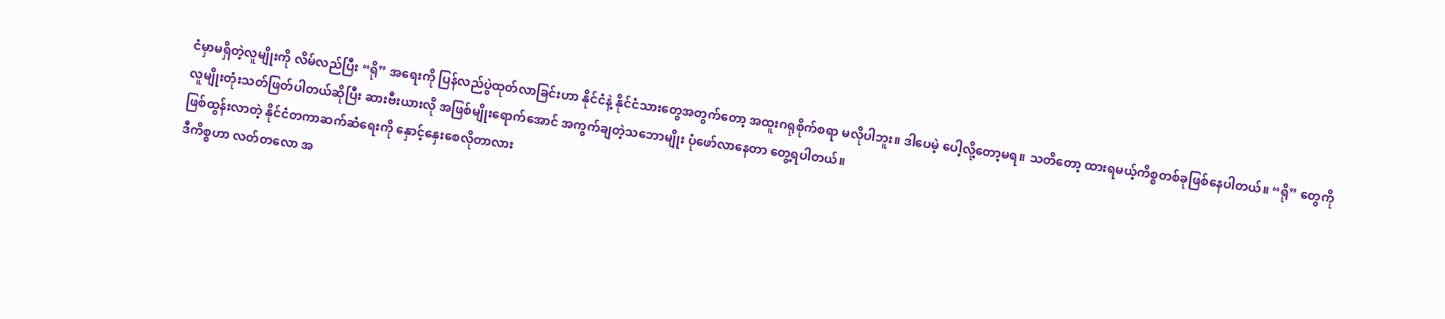ငံမှာမရှိတဲ့လူမျိုးကို လိမ်လည်ပြီး “ရို” အရေးကို ပြန်လည်ပွဲထုတ်လာခြင်းဟာ နိုင်ငံနဲ့ နိုင်ငံသားတွေအတွက်တော့ အထူးဂရုစိုက်စရာ မလိုပါဘူး။ ဒါပေမဲ့ ပေါ့လို့တော့မရ။ သတိတော့ ထားရမယ့်ကိစ္စတစ်ခုဖြစ်နေပါတယ်။ “ရို” တွေကို လူမျိုးတုံးသတ်ဖြတ်ပါတယ်ဆိုပြီး ဆားဗီးယားလို အဖြစ်မျိုးရောက်အောင် အကွက်ချတဲ့သဘောမျိုး ပုံဖော်လာနေတာ တွေ့ရပါတယ်။
ဖြစ်ထွန်းလာတဲ့ နိုင်ငံတကာဆက်ဆံရေးကို နှောင့်နှေးစေလိုတာလား
ဒီကိစ္စဟာ လတ်တလော အ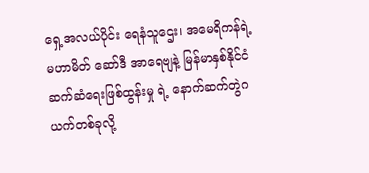ရှေ့အလယ်ပိုင်း ရေနံသူဌေး၊ အမေရိကန်ရဲ့မဟာမိတ် ဆော်ဒီ အာရေဗျနဲ့ မြန်မာနှစ်နိုင်ငံဆက်ဆံရေးဖြစ်ထွန်းမှု ရဲ့ နောက်ဆက်တွဲဂယက်တစ်ခုလို့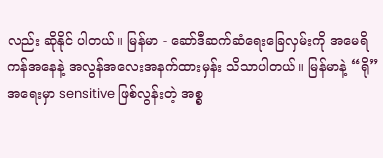လည်း ဆိုနိုင် ပါတယ်။ မြန်မာ - ဆော်ဒီဆက်ဆံရေးခြေလှမ်းကို အမေရိကန်အနေနဲ့ အလွန်အလေးအနက်ထားမှန်း သိသာပါတယ်။ မြန်မာနဲ့ “ရို” အရေးမှာ sensitive ဖြစ်လွန်းတဲ့ အစ္စ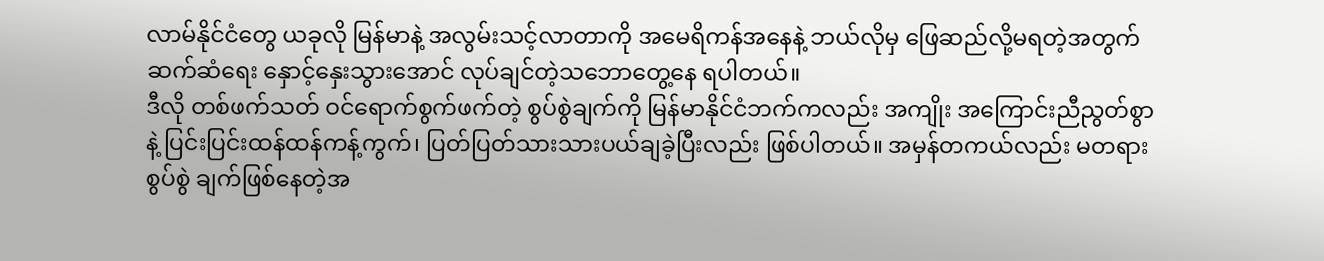လာမ်နိုင်ငံတွေ ယခုလို မြန်မာနဲ့ အလွမ်းသင့်လာတာကို အမေရိကန်အနေနဲ့ ဘယ်လိုမှ ဖြေဆည်လို့မရတဲ့အတွက် ဆက်ဆံရေး နှောင့်နှေးသွားအောင် လုပ်ချင်တဲ့သဘောတွေ့နေ ရပါတယ်။
ဒီလို တစ်ဖက်သတ် ဝင်ရောက်စွက်ဖက်တဲ့ စွပ်စွဲချက်ကို မြန်မာနိုင်ငံဘက်ကလည်း အကျိုး အကြောင်းညီညွတ်စွာနဲ့ ပြင်းပြင်းထန်ထန်ကန့်ကွက်၊ ပြတ်ပြတ်သားသားပယ်ချခဲ့ပြီးလည်း ဖြစ်ပါတယ်။ အမှန်တကယ်လည်း မတရားစွပ်စွဲ ချက်ဖြစ်နေတဲ့အ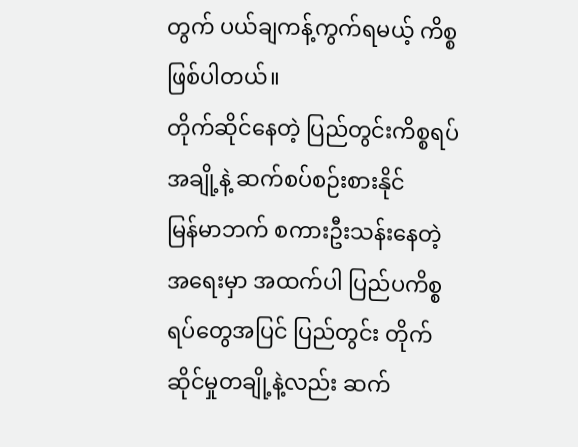တွက် ပယ်ချကန့်ကွက်ရမယ့် ကိစ္စ ဖြစ်ပါတယ်။
တိုက်ဆိုင်နေတဲ့ ပြည်တွင်းကိစ္စရပ်အချို့နဲ့ ဆက်စပ်စဉ်းစားနိုင်
မြန်မာဘက် စကားဦးသန်းနေတဲ့အရေးမှာ အထက်ပါ ပြည်ပကိစ္စရပ်တွေအပြင် ပြည်တွင်း တိုက်ဆိုင်မှုတချို့နဲ့လည်း ဆက်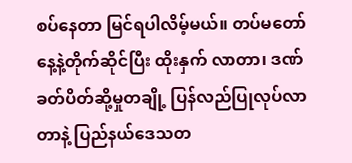စပ်နေတာ မြင်ရပါလိမ့်မယ်။ တပ်မတော်နေ့နဲ့တိုက်ဆိုင်ပြီး ထိုးနှက် လာတာ၊ ဒဏ်ခတ်ပိတ်ဆို့မှုတချို့ ပြန်လည်ပြုလုပ်လာတာနဲ့ ပြည်နယ်ဒေသတ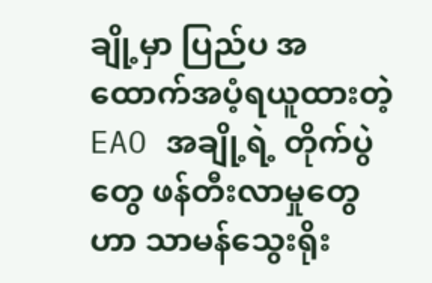ချို့မှာ ပြည်ပ အထောက်အပံ့ရယူထားတဲ့ EAO အချို့ရဲ့ တိုက်ပွဲတွေ ဖန်တီးလာမှုတွေဟာ သာမန်သွေးရိုး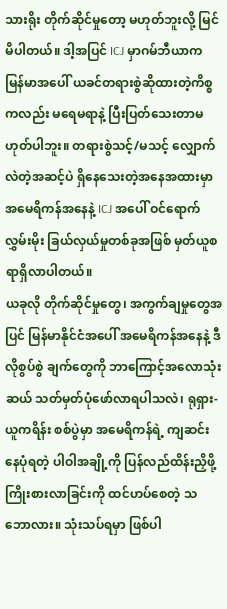သားရိုး တိုက်ဆိုင်မှုတော့ မဟုတ်ဘူးလို့ မြင်မိပါတယ်။ ဒါ့အပြင် ICJ မှာဂမ်ဘီယာက မြန်မာအပေါ် ယခင်တရားစွဲဆိုထားတဲ့ကိစ္စကလည်း မရေမရာနဲ့ ပြီးပြတ်သေးတာမဟုတ်ပါဘူး။ တရားစွဲသင့်/မသင့် လျှောက်လဲတဲ့အဆင့်ပဲ ရှိနေသေးတဲ့အနေအထားမှာ အမေရိကန်အနေနဲ့ ICJ အပေါ် ဝင်ရောက်လွှမ်းမိုး ခြယ်လှယ်မှုတစ်ခုအဖြစ် မှတ်ယူစရာရှိလာပါတယ်။
ယခုလို တိုက်ဆိုင်မှုတွေ၊ အကွက်ချမှုတွေအပြင် မြန်မာနိုင်ငံအပေါ် အမေရိကန်အနေနဲ့ ဒီလိုစွပ်စွဲ ချက်တွေကို ဘာကြောင့်အလောသုံးဆယ် သတ်မှတ်ပုံဖော်လာရပါသလဲ၊ ရုရှား- ယူကရိန်း စစ်ပွဲမှာ အမေရိကန်ရဲ့ ကျဆင်းနေပုံရတဲ့ ပါဝါအချို့ကို ပြန်လည်ထိန်းညှိဖို့ ကြိုးစားလာခြင်းကို ထင်ဟပ်စေတဲ့ သဘောလား။ သုံးသပ်ရမှာ ဖြစ်ပါ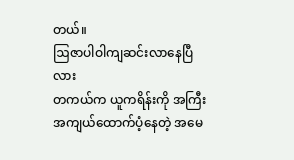တယ်။
ဩဇာပါဝါကျဆင်းလာနေပြီလား
တကယ်က ယူကရိန်းကို အကြီးအကျယ်ထောက်ပံ့နေတဲ့ အမေ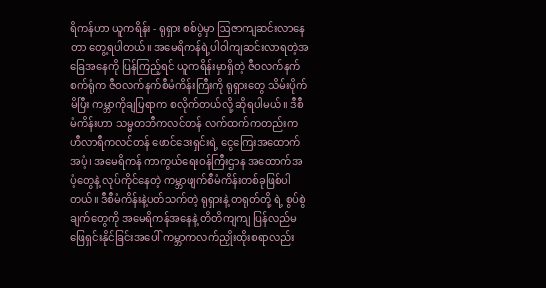ရိကန်ဟာ ယူကရိန်း - ရုရှား စစ်ပွဲမှာ ဩဇာကျဆင်းလာနေတာ တွေ့ရပါတယ်။ အမေရိကန်ရဲ့ပါဝါကျဆင်းလာရတဲ့အခြေအနေကို ပြန်ကြည့်ရင် ယူကရိန်းမှာရှိတဲ့ ဇီဝလက်နက်စက်ရုံက ဇီဝလက်နက်စီမံကိန်းကြီးကို ရုရှားတွေ သိမ်းပိုက်မိပြီး ကမ္ဘာကိုချပြရာက စလိုက်တယ်လို့ ဆိုရပါမယ်။ ဒီစီမံကိန်းဟာ သမ္မတဘီကလင်တန် လက်ထက်ကတည်းက ဟီလာရီကလင်တန် ဖောင်ဒေးရှင်းရဲ့ ငွေကြေးအထောက်အပံ့၊ အမေရိကန် ကာကွယ်ရေးဝန်ကြီးဌာန အထောက်အပံ့တွေနဲ့ လုပ်ကိုင်နေတဲ့ ကမ္ဘာဖျက်စီမံကိန်းတစ်ခုဖြစ်ပါတယ်။ ဒီစီမံကိန်းနဲ့ပတ်သက်တဲ့ ရုရှားနဲ့ တရုတ်တို့ ရဲ့ စွပ်စွဲချက်တွေကို အမေရိကန်အနေနဲ့ တိတိကျကျ ပြန်လည်မဖြေရှင်းနိုင်ခြင်းအပေါ် ကမ္ဘာကလက်ညှိုးထိုးစရာလည်း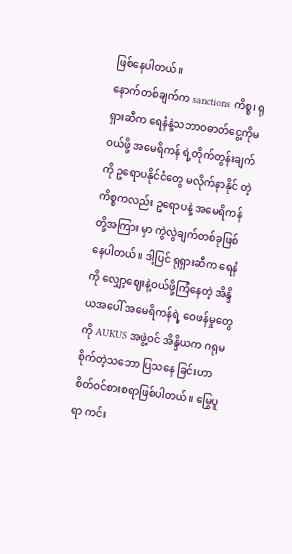ဖြစ်နေပါတယ်။
နောက်တစ်ချက်က sanctions ကိစ္စ၊ ရုရှားဆီက ရေနံနဲ့သဘာဝဓာတ်ငွေ့ကိုမဝယ်ဖို့ အမေရိကန် ရဲ့တိုက်တွန်းချက်ကို ဥရောပနိုင်ငံတွေ မလိုက်နာနိုင် တဲ့ကိစ္စကလည်း ဥရောပနဲ့ အမေရိကန်တို့အကြား မှာ ကွဲလွဲချက်တစ်ခုဖြစ်နေပါတယ်။ ဒါ့ပြင် ရုရှားဆီက ရေနံကို လျှော့ဈေးနဲ့ဝယ်ဖို့ကြံနေတဲ့ အိန္ဒိယအပေါ် အမေရိကန်ရဲ့ ဝေဖန်မှုတွေကို AUKUS အဖွဲ့ဝင် အိန္ဒိယက ဂရုမစိုက်တဲ့သဘော ပြသနေ ခြင်းဟာ စိတ်ဝင်စားစရာဖြစ်ပါတယ်။ မြွေပူရာ ကင်း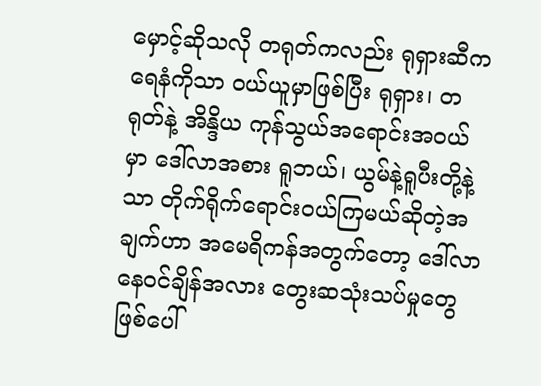မှောင့်ဆိုသလို တရုတ်ကလည်း ရုရှားဆီက ရေနံကိုသာ ဝယ်ယူမှာဖြစ်ပြီး ရုရှား၊ တရုတ်နဲ့ အိန္ဒိယ ကုန်သွယ်အရောင်းအဝယ်မှာ ဒေါ်လာအစား ရူဘယ်၊ ယွမ်နဲ့ရူပီးတို့နဲ့သာ တိုက်ရိုက်ရောင်းဝယ်ကြမယ်ဆိုတဲ့အချက်ဟာ အမေရိကန်အတွက်တော့ ဒေါ်လာနေဝင်ချိန်အလား တွေးဆသုံးသပ်မှုတွေ ဖြစ်ပေါ်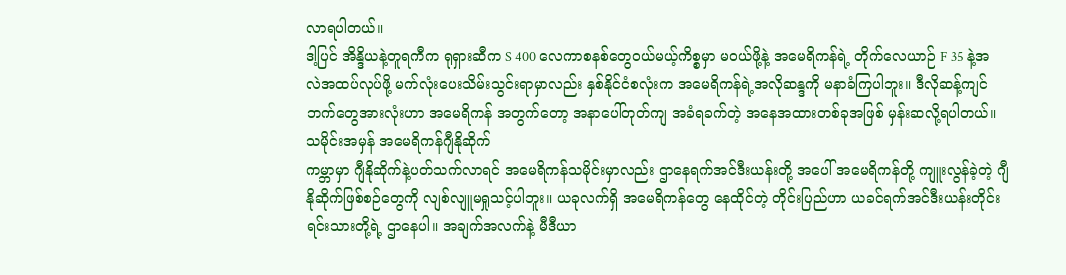လာရပါတယ်။
ဒါ့ပြင် အိန္ဒိယနဲ့တူရကီက ရုရှားဆီက S 400 လေကာစနစ်တွေဝယ်မယ့်ကိစ္စမှာ မဝယ်ဖို့နဲ့ အမေရိကန်ရဲ့ တိုက်လေယာဉ် F 35 နဲ့အလဲအထပ်လုပ်ဖို့ မက်လုံးပေးသိမ်းသွင်းရာမှာလည်း နှစ်နိုင်ငံစလုံးက အမေရိကန်ရဲ့အလိုဆန္ဒကို မနာခံကြပါဘူး။ ဒီလိုဆန့်ကျင်ဘက်တွေအားလုံးဟာ အမေရိကန် အတွက်တော့ အနာပေါ်တုတ်ကျ အခံရခက်တဲ့ အနေအထားတစ်ခုအဖြစ် မှန်းဆလို့ရပါတယ်။
သမိုင်းအမှန် အမေရိကန်ဂျီနိုဆိုက်
ကမ္ဘာမှာ ဂျီနိုဆိုက်နဲ့ပတ်သက်လာရင် အမေရိကန်သမိုင်းမှာလည်း ဌာနေရက်အင်ဒီးယန်းတို့ အပေါ် အမေရိကန်တို့ ကျူးလွန်ခဲ့တဲ့ ဂျီနိုဆိုက်ဖြစ်စဉ်တွေကို လျစ်လျူမရှုသင့်ပါဘူး။ ယခုလက်ရှိ အမေရိကန်တွေ နေထိုင်တဲ့ တိုင်းပြည်ဟာ ယခင်ရက်အင်ဒီးယန်းတိုင်းရင်းသားတို့ရဲ့ ဌာနေပါ။ အချက်အလက်နဲ့ မီဒီယာ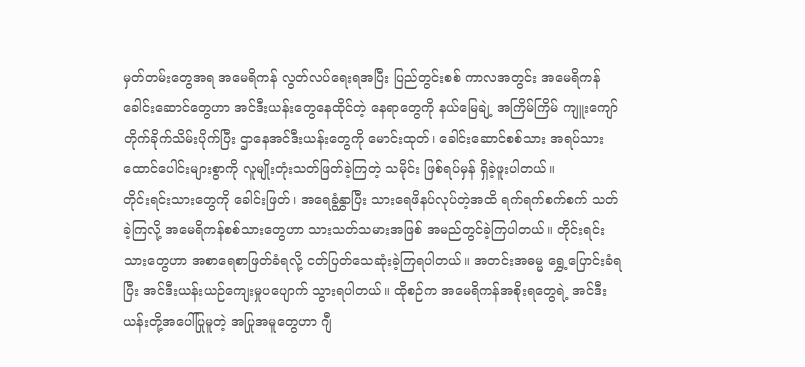မှတ်တမ်းတွေအရ အမေရိကန် လွတ်လပ်ရေးရအပြီး ပြည်တွင်းစစ် ကာလအတွင်း အမေရိကန်ခေါင်းဆောင်တွေဟာ အင်ဒီးယန်းတွေနေထိုင်တဲ့ နေရာတွေကို နယ်မြေချဲ့ အကြိမ်ကြိမ် ကျူးကျော်တိုက်ခိုက်သိမ်းပိုက်ပြီး ဌာနေအင်ဒီးယန်းတွေကို မောင်းထုတ်၊ ခေါင်းဆောင်စစ်သား အရပ်သားထောင်ပေါင်းများစွာကို လူမျိုးတုံးသတ်ဖြတ်ခဲ့ကြတဲ့ သမိုင်း ဖြစ်ရပ်မှန် ရှိခဲ့ဖူးပါတယ်။
တိုင်းရင်းသားတွေကို ခေါင်းဖြတ်၊ အရေခွံနွှာပြီး သားရေဖိနပ်လုပ်တဲ့အထိ ရက်ရက်စက်စက် သတ်ခဲ့ကြလို့ အမေရိကန်စစ်သားတွေဟာ သားသတ်သမားအဖြစ် အမည်တွင်ခဲ့ကြပါတယ်။ တိုင်းရင်းသားတွေဟာ အစာရေစာဖြတ်ခံရလို့ ငတ်ပြတ်သေဆုံးခဲ့ကြရပါတယ်။ အတင်းအဓမ္မ ရွှေ့ပြောင်းခံရပြီး အင်ဒီးယန်းယဉ်ကျေးမှုပပျောက် သွားရပါတယ်။ ထိုစဉ်က အမေရိကန်အစိုးရတွေရဲ့ အင်ဒီးယန်းတို့အပေါ်ပြုမူတဲ့ အပြုအမူတွေဟာ ဂျီ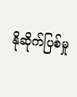နိုဆိုက်ပြစ်မှု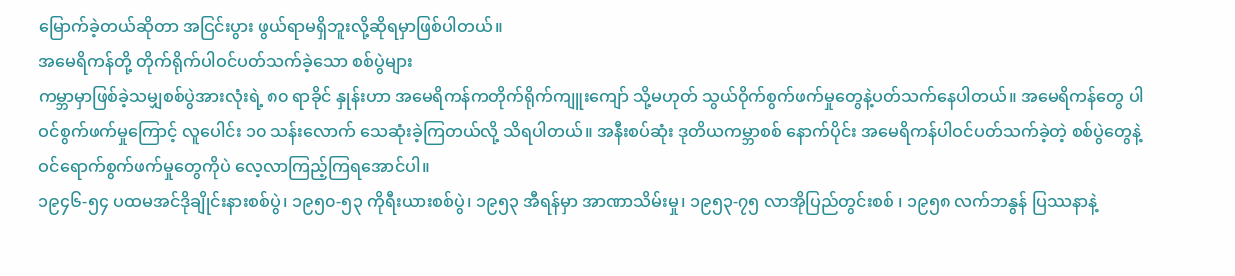မြောက်ခဲ့တယ်ဆိုတာ အငြင်းပွား ဖွယ်ရာမရှိဘူးလို့ဆိုရမှာဖြစ်ပါတယ်။
အမေရိကန်တို့ တိုက်ရိုက်ပါဝင်ပတ်သက်ခဲ့သော စစ်ပွဲများ
ကမ္ဘာမှာဖြစ်ခဲ့သမျှစစ်ပွဲအားလုံးရဲ့ ၈၀ ရာခိုင် နှုန်းဟာ အမေရိကန်ကတိုက်ရိုက်ကျူးကျော် သို့မဟုတ် သွယ်ဝိုက်စွက်ဖက်မှုတွေနဲ့ပတ်သက်နေပါတယ်။ အမေရိကန်တွေ ပါဝင်စွက်ဖက်မှုကြောင့် လူပေါင်း ၁၀ သန်းလောက် သေဆုံးခဲ့ကြတယ်လို့ သိရပါတယ်။ အနီးစပ်ဆုံး ဒုတိယကမ္ဘာစစ် နောက်ပိုင်း အမေရိကန်ပါဝင်ပတ်သက်ခဲ့တဲ့ စစ်ပွဲတွေနဲ့ ဝင်ရောက်စွက်ဖက်မှုတွေကိုပဲ လေ့လာကြည့်ကြရအောင်ပါ။
၁၉၄၆-၅၄ ပထမအင်ဒိုချိုင်းနားစစ်ပွဲ၊ ၁၉၅၀-၅၃ ကိုရီးယားစစ်ပွဲ၊ ၁၉၅၃ အီရန်မှာ အာဏာသိမ်းမှု၊ ၁၉၅၃-၇၅ လာအိုပြည်တွင်းစစ် ၊ ၁၉၅၈ လက်ဘနွန် ပြဿနာနဲ့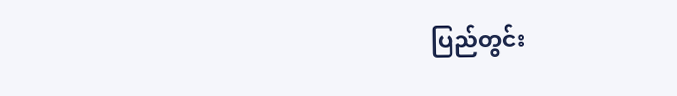ပြည်တွင်း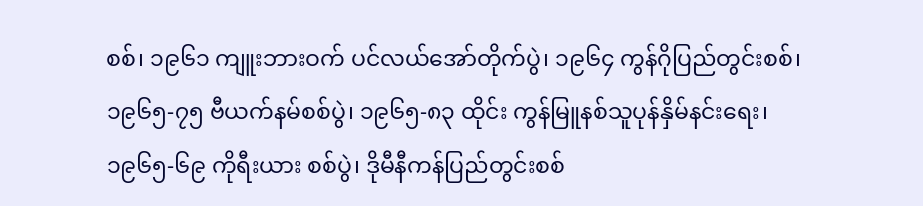စစ်၊ ၁၉၆၁ ကျူးဘားဝက် ပင်လယ်အော်တိုက်ပွဲ၊ ၁၉၆၄ ကွန်ဂိုပြည်တွင်းစစ်၊ ၁၉၆၅-၇၅ ဗီယက်နမ်စစ်ပွဲ၊ ၁၉၆၅-၈၃ ထိုင်း ကွန်မြူနစ်သူပုန်နှိမ်နင်းရေး၊ ၁၉၆၅-၆၉ ကိုရီးယား စစ်ပွဲ၊ ဒိုမီနီကန်ပြည်တွင်းစစ်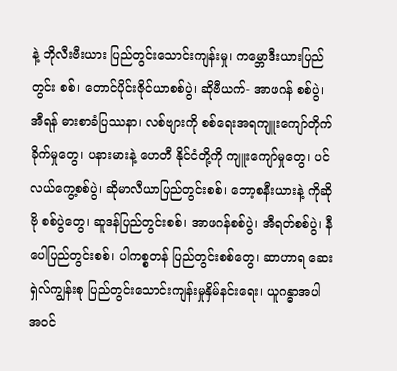နဲ့ ဘိုလီးဗီးယား ပြည်တွင်းသောင်းကျန်းမှု၊ ကမ္ဘောဒီးယားပြည်တွင်း စစ်၊ တောင်ပိုင်းဇိုင်ယာစစ်ပွဲ၊ ဆိုဗီယက်- အာဖဂန် စစ်ပွဲ၊ အီရန် ဓားစာခံပြဿနာ၊ လစ်ဗျားကို စစ်ရေးအရကျူးကျော်တိုက်ခိုက်မှုတွေ၊ ပနားမားနဲ့ ဟေတီ နိုင်ငံတို့ကို ကျူးကျော်မှုတွေ၊ ပင်လယ်ကွေ့စစ်ပွဲ၊ ဆိုမာလီယာပြည်တွင်းစစ်၊ ဘော့စနီးယားနဲ့ ကိုဆိုဗို စစ်ပွဲတွေ၊ ဆူဒန်ပြည်တွင်းစစ်၊ အာဖဂန်စစ်ပွဲ၊ အီရတ်စစ်ပွဲ၊ နီပေါပြည်တွင်းစစ်၊ ပါကစ္စတန် ပြည်တွင်းစစ်တွေ၊ ဆာဟာရ ဆေးရှဲလ်ကျွန်းစု ပြည်တွင်းသောင်းကျန်းမှုနှိမ်နင်းရေး၊ ယူဂန္ဓာအပါ အဝင်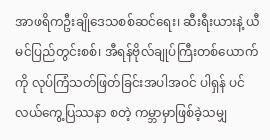အာဖရိကဦးချိုဒေသစစ်ဆင်ရေး၊ ဆီးရီးယားနဲ့ ယီမင်ပြည်တွင်းစစ်၊ အီရန်ဗိုလ်ချုပ်ကြီးတစ်ယောက် ကို လုပ်ကြံသတ်ဖြတ်ခြင်းအပါအဝင် ပါရှန် ပင်လယ်ကွေ့ပြဿနာ စတဲ့ ကမ္ဘာမှာဖြစ်ခဲ့သမျှ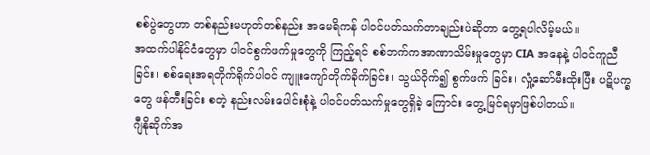စစ်ပွဲတွေဟာ တစ်နည်းမဟုတ်တစ်နည်း အမေရိကန် ပါဝင်ပတ်သက်တာချည်းပဲဆိုတာ တွေ့ရပါလိမ့်မယ်။
အထက်ပါနိုင်ငံတွေမှာ ပါဝင်စွက်ဖက်မှုတွေကို ကြည့်ရင် စစ်ဘက်ကအာဏာသိမ်းမှုတွေမှာ CIA အနေနဲ့ ပါဝင်ကူညီခြင်း၊ စစ်ရေးအရတိုက်ရိုက်ပါဝင် ကျူးကျော်တိုက်ခိုက်ခြင်း၊ သွယ်ဝိုက်၍ စွက်ဖက် ခြင်း၊ လှုံ့ဆော်မီးထိုးပြီး ပဋိပက္ခတွေ ဖန်တီးခြင်း စတဲ့ နည်းလမ်းပေါင်းစုံနဲ့ ပါဝင်ပတ်သက်မှုတွေရှိခဲ့ ကြောင်း တွေ့မြင်ရမှာဖြစ်ပါတယ်။
ဂျီနိုဆိုက်အ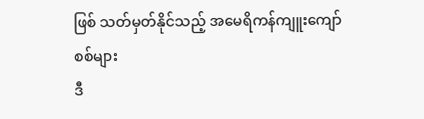ဖြစ် သတ်မှတ်နိုင်သည့် အမေရိကန်ကျူးကျော်စစ်များ
ဒီ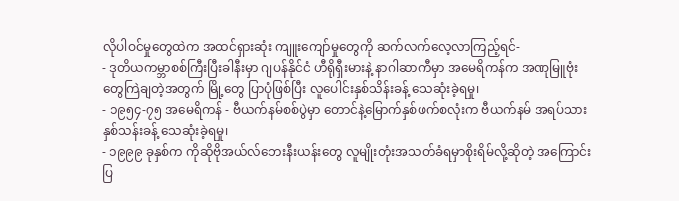လိုပါဝင်မှုတွေထဲက အထင်ရှားဆုံး ကျူးကျော်မှုတွေကို ဆက်လက်လေ့လာကြည့်ရင်-
- ဒုတိယကမ္ဘာစစ်ကြီးပြီးခါနီးမှာ ဂျပန်နိုင်ငံ ဟီရိုရှီးမားနဲ့ နာဂါဆာကီမှာ အမေရိကန်က အဏုမြူဗုံးတွေကြဲချတဲ့အတွက် မြို့တွေ ပြာပုံဖြစ်ပြီး လူပေါင်းနှစ်သိန်းခန့် သေဆုံးခဲ့ရမှု၊
- ၁၉၅၄-၇၅ အမေရိကန် - ဗီယက်နမ်စစ်ပွဲမှာ တောင်နဲ့မြောက်နှစ်ဖက်စလုံးက ဗီယက်နမ် အရပ်သား နှစ်သန်းခန့် သေဆုံးခဲ့ရမှု၊
- ၁၉၉၉ ခုနှစ်က ကိုဆိုဗိုအယ်လ်ဘေးနီးယန်းတွေ လူမျိုးတုံးအသတ်ခံရမှာစိုးရိမ်လို့ဆိုတဲ့ အကြောင်းပြ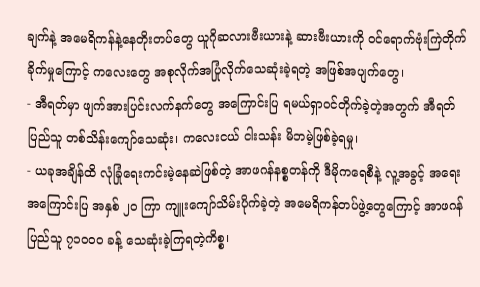ချက်နဲ့ အမေရိကန်နဲ့နေတိုးတပ်တွေ ယူဂိုဆလားဗီးယားနဲ့ ဆားဗီးယားကို ဝင်ရောက်ဗုံးကြဲတိုက်ခိုက်မှုကြောင့် ကလေးတွေ အစုလိုက်အပြုံလိုက်သေဆုံးခဲ့ရတဲ့ အဖြစ်အပျက်တွေ၊
- အီရတ်မှာ ဖျက်အားပြင်းလက်နက်တွေ အကြောင်းပြ ရမယ်ရှာဝင်တိုက်ခဲ့တဲ့အတွက် အီရတ်ပြည်သူ တစ်သိန်းကျော်သေဆုံး၊ ကလေးငယ် ငါးသန်း မိဘမဲ့ဖြစ်ခဲ့ရမှု၊
- ယခုအချိန်ထိ လုံခြုံရေးကင်းမဲ့နေဆဲဖြစ်တဲ့ အာဖဂန်နစ္စတန်ကို ဒီမိုကရေစီနဲ့ လူ့အခွင့် အရေးအကြောင်းပြ အနှစ် ၂၀ ကြာ ကျူးကျော်သိမ်းပိုက်ခဲ့တဲ့ အမေရိကန်တပ်ဖွဲ့တွေကြောင့် အာဖဂန်ပြည်သူ ၇၁၀၀၀ ခန့် သေဆုံးခဲ့ကြရတဲ့ကိစ္စ၊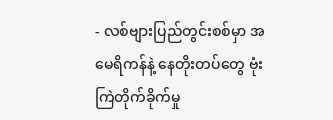- လစ်ဗျားပြည်တွင်းစစ်မှာ အမေရိကန်နဲ့ နေတိုးတပ်တွေ ဗုံးကြဲတိုက်ခိုက်မှု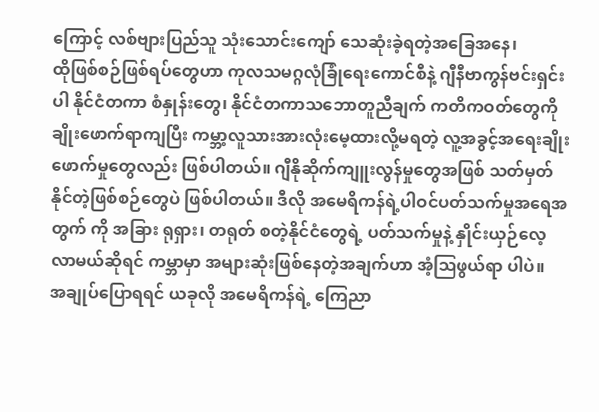ကြောင့် လစ်ဗျားပြည်သူ သုံးသောင်းကျော် သေဆုံးခဲ့ရတဲ့အခြေအနေ၊
ထိုဖြစ်စဉ်ဖြစ်ရပ်တွေဟာ ကုလသမဂ္ဂလုံခြုံရေးကောင်စီနဲ့ ဂျီနီဗာကွန်ဗင်းရှင်းပါ နိုင်ငံတကာ စံနှုန်းတွေ၊ နိုင်ငံတကာသဘောတူညီချက် ကတိကဝတ်တွေကို ချိုးဖောက်ရာကျပြီး ကမ္ဘာ့လူသားအားလုံးမေ့ထားလို့မရတဲ့ လူ့အခွင့်အရေးချိုးဖောက်မှုတွေလည်း ဖြစ်ပါတယ်။ ဂျီနိုဆိုက်ကျူးလွန်မှုတွေအဖြစ် သတ်မှတ်နိုင်တဲ့ဖြစ်စဉ်တွေပဲ ဖြစ်ပါတယ်။ ဒီလို အမေရိကန်ရဲ့ပါဝင်ပတ်သက်မှုအရေအတွက် ကို အခြား ရုရှား၊ တရုတ် စတဲ့နိုင်ငံတွေရဲ့ ပတ်သက်မှုနဲ့ နှိုင်းယှဉ်လေ့လာမယ်ဆိုရင် ကမ္ဘာမှာ အများဆုံးဖြစ်နေတဲ့အချက်ဟာ အံ့ဩဖွယ်ရာ ပါပဲ။
အချုပ်ပြောရရင် ယခုလို အမေရိကန်ရဲ့ ကြေညာ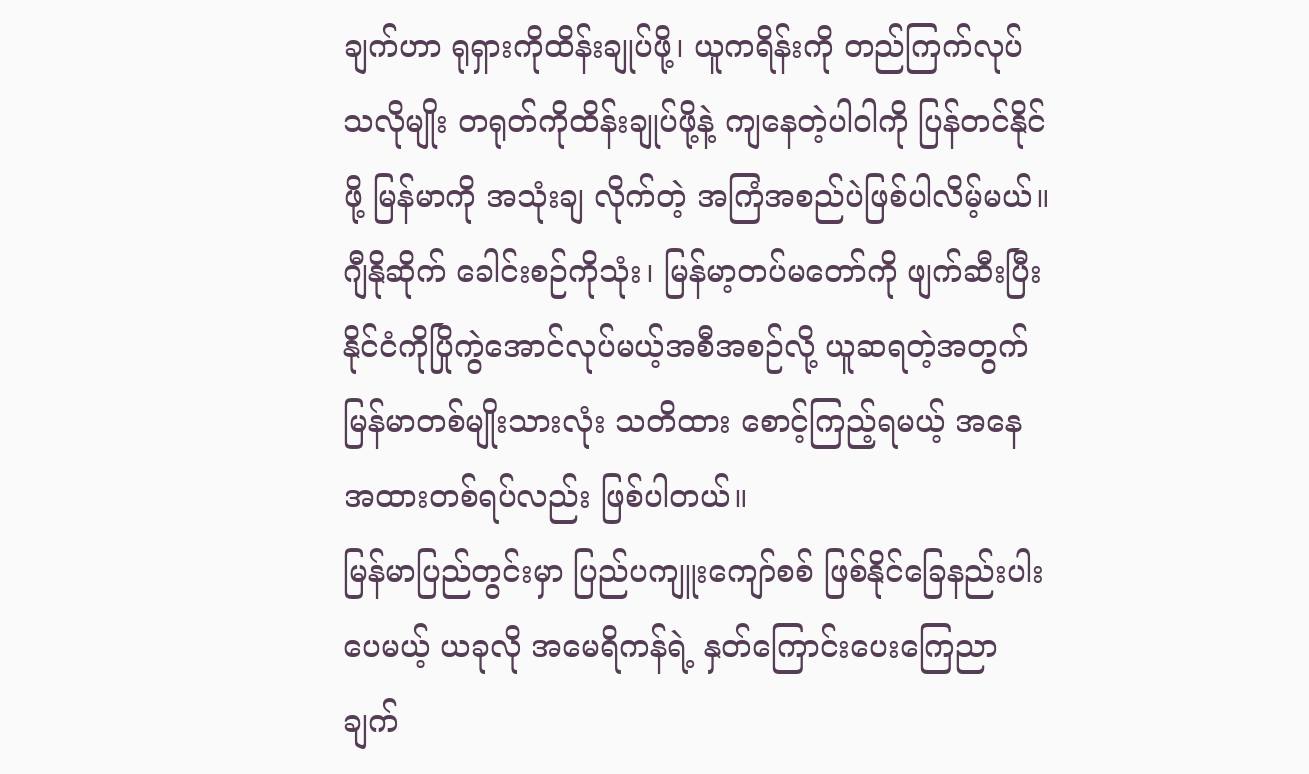ချက်ဟာ ရုရှားကိုထိန်းချုပ်ဖို့၊ ယူကရိန်းကို တည်ကြက်လုပ်သလိုမျိုး တရုတ်ကိုထိန်းချုပ်ဖို့နဲ့ ကျနေတဲ့ပါဝါကို ပြန်တင်နိုင်ဖို့ မြန်မာကို အသုံးချ လိုက်တဲ့ အကြံအစည်ပဲဖြစ်ပါလိမ့်မယ်။ ဂျီနိုဆိုက် ခေါင်းစဉ်ကိုသုံး၊ မြန်မာ့တပ်မတော်ကို ဖျက်ဆီးပြီး နိုင်ငံကိုပြိုကွဲအောင်လုပ်မယ့်အစီအစဉ်လို့ ယူဆရတဲ့အတွက် မြန်မာတစ်မျိုးသားလုံး သတိထား စောင့်ကြည့်ရမယ့် အနေအထားတစ်ရပ်လည်း ဖြစ်ပါတယ်။
မြန်မာပြည်တွင်းမှာ ပြည်ပကျူးကျော်စစ် ဖြစ်နိုင်ခြေနည်းပါးပေမယ့် ယခုလို အမေရိကန်ရဲ့ နှတ်ကြောင်းပေးကြေညာချက်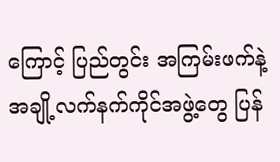ကြောင့် ပြည်တွင်း အကြမ်းဖက်နဲ့ အချို့လက်နက်ကိုင်အဖွဲ့တွေ ပြန်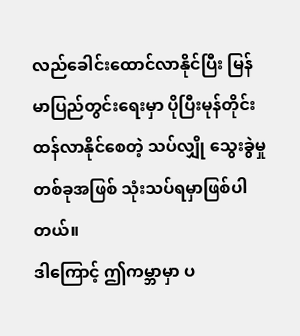လည်ခေါင်းထောင်လာနိုင်ပြီး မြန်မာပြည်တွင်းရေးမှာ ပိုပြီးမုန်တိုင်းထန်လာနိုင်စေတဲ့ သပ်လျှို သွေးခွဲမှုတစ်ခုအဖြစ် သုံးသပ်ရမှာဖြစ်ပါတယ်။
ဒါကြောင့် ဤကမ္ဘာမှာ ပ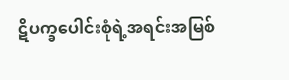ဋိပက္ခပေါင်းစုံရဲ့အရင်းအမြစ်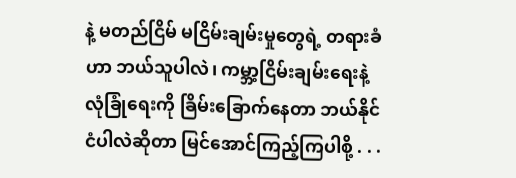နဲ့ မတည်ငြိမ် မငြိမ်းချမ်းမှုတွေရဲ့ တရားခံဟာ ဘယ်သူပါလဲ၊ ကမ္ဘာ့ငြိမ်းချမ်းရေးနဲ့ လုံခြုံရေးကို ခြိမ်းခြောက်နေတာ ဘယ်နိုင်ငံပါလဲဆိုတာ မြင်အောင်ကြည့်ကြပါစို့ . . .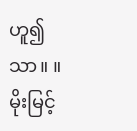ဟူ၍သာ။ ။
မိုးမြင့်